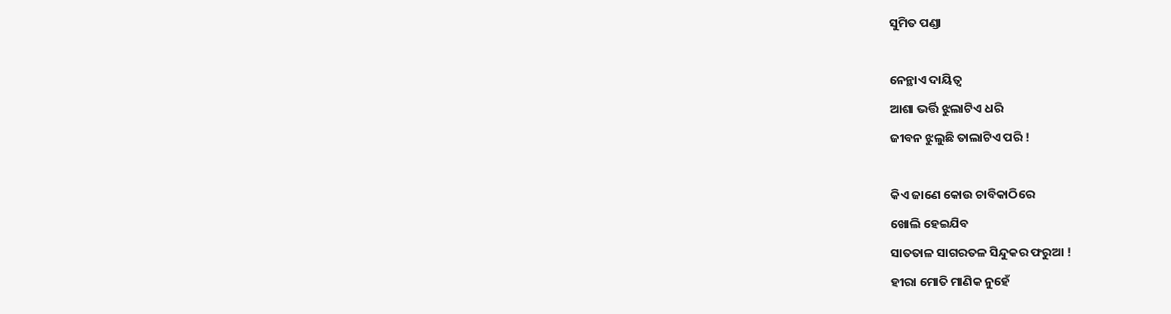ସୁମିତ ପଣ୍ଡା

ନେନ୍ଥାଏ ଦାୟିତ୍ୱ
ଆଶା ଭର୍ତ୍ତି ଝୁଲାଟିଏ ଧରି
ଜୀବନ ଝୁଲୁଛି ତାଲାଟିଏ ପରି !

କିଏ ଜାଣେ କୋଉ ଚାବିକାଠିରେ
ଖୋଲି ହେଇଯିବ
ସାତତାଳ ସାଗରତଳ ସିନ୍ଦୁକର ଫରୁଆ !
ହୀରା ମୋତି ମାଣିକ ନୁହେଁ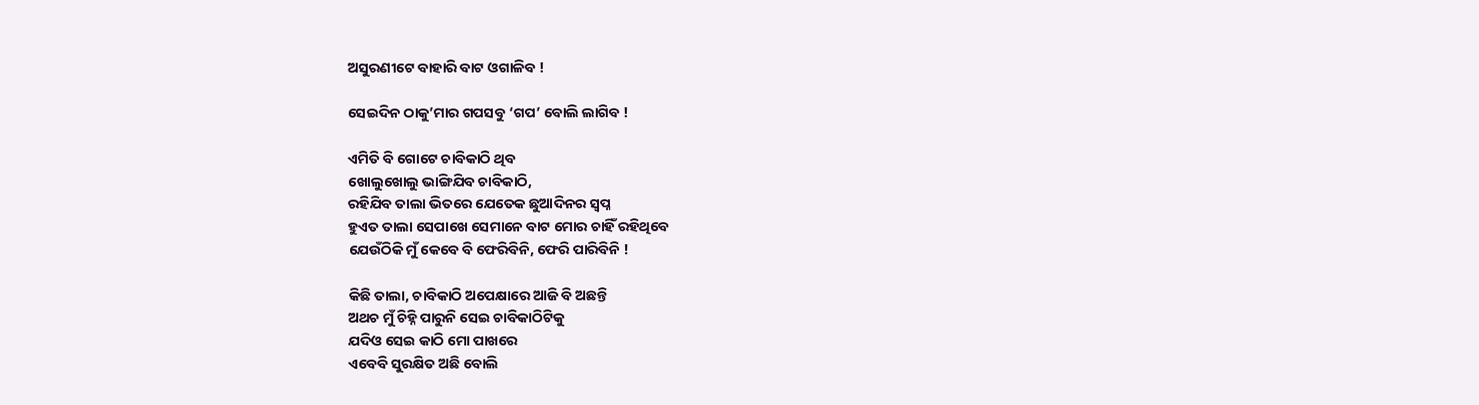ଅସୁରଣୀଟେ ବାହାରି ବାଟ ଓଗାଳିବ !

ସେଇଦିନ ଠାକୁ’ମାର ଗପସବୁ ‘ଗପ’ ବୋଲି ଲାଗିବ !

ଏମିତି ବି ଗୋଟେ ଚାବିକାଠି ଥିବ
ଖୋଲୁଖୋଲୁ ଭାଙ୍ଗିଯିବ ଚାବିକାଠି,
ରହିଯିବ ତାଲା ଭିତରେ ଯେତେକ ଛୁଆଦିନର ସ୍ୱପ୍ନ
ହୁଏତ ତାଲା ସେପାଖେ ସେମାନେ ବାଟ ମୋର ଚାହିଁ ରହିଥିବେ
ଯେଉଁଠିକି ମୁଁ କେବେ ବି ଫେରିବିନି, ଫେରି ପାରିବିନି !

କିଛି ତାଲା, ଚାବିକାଠି ଅପେକ୍ଷାରେ ଆଜି ବି ଅଛନ୍ତି
ଅଥଚ ମୁଁ ଚିହ୍ନି ପାରୁନି ସେଇ ଚାବିକାଠିଟିକୁ
ଯଦିଓ ସେଇ କାଠି ମୋ ପାଖରେ
ଏବେବି ସୁରକ୍ଷିତ ଅଛି ବୋଲି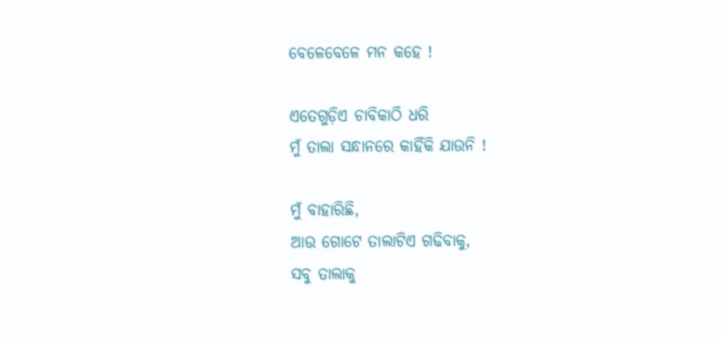ବେଳେବେଳେ ମନ କହେ !

ଏତେଗୁଡ଼ିଏ ଚାବିକାଠି ଧରି
ମୁଁ ତାଲା ସନ୍ଧାନରେ କାହିଁକି ଯାଉନି !

ମୁଁ ବାହାରିଛି,
ଆଉ ଗୋଟେ ତାଲାଟିଏ ଗଢିବାକୁ,
ସବୁ ତାଲାକୁ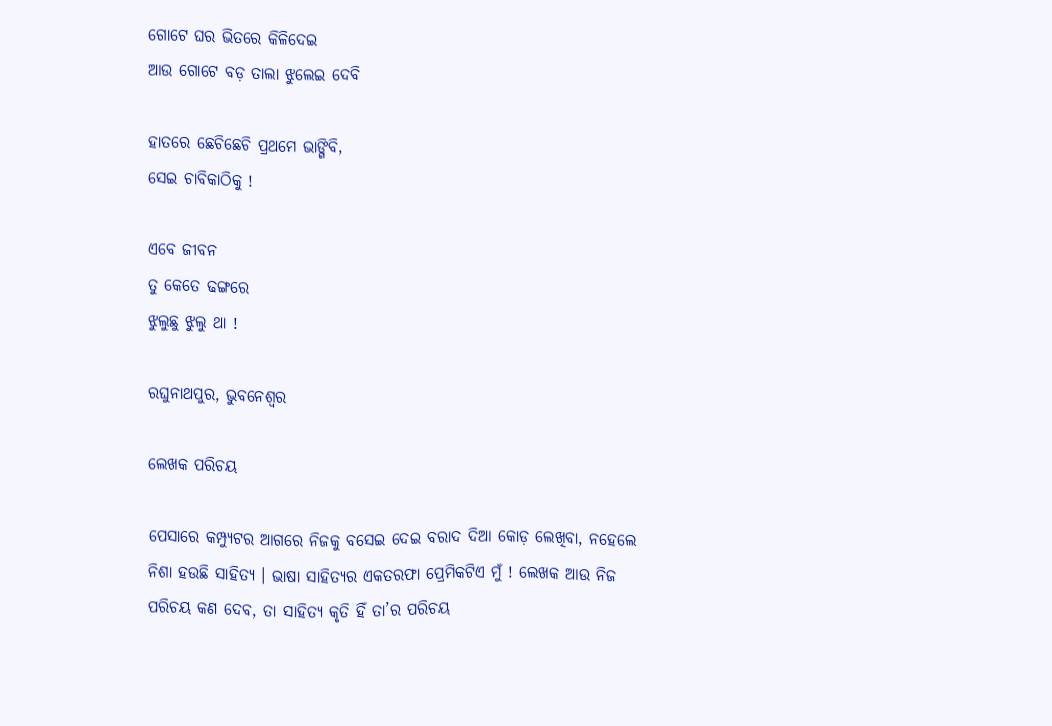ଗୋଟେ ଘର ଭିତରେ କିଳିଦେଇ
ଆଉ ଗୋଟେ ବଡ଼ ତାଲା ଝୁଲେଇ ଦେବି

ହାତରେ ଛେଚିଛେଚି ପ୍ରଥମେ ଭାଙ୍ଗିବି,
ସେଇ ଚାବିକାଠିକୁ !

ଏବେ ଜୀବନ
ତୁ କେତେ ଢଙ୍ଗରେ
ଝୁଲୁଛୁ ଝୁଲୁ ଥା !

ରଘୁନାଥପୁର, ଭୁବନେଶ୍ୱର

ଲେଖକ ପରିଚୟ

ପେସାରେ କମ୍ପ୍ୟୁଟର ଆଗରେ ନିଜକୁ ବସେଇ ଦେଇ ବରାଦ ଦିଆ କୋଡ଼ ଲେଖିବା, ନହେଲେ ନିଶା ହଉଛି ସାହିତ୍ୟ । ଭାଷା ସାହିତ୍ୟର ଏକତରଫା ପ୍ରେମିକଟିଏ ମୁଁ ! ଲେଖକ ଆଉ ନିଜ ପରିଚୟ କଣ ଦେବ, ତା ସାହିତ୍ୟ କୃତି ହିଁ ତା’ର ପରିଚୟ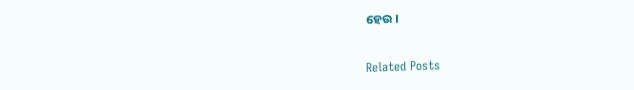ହେଉ ।

Related Posts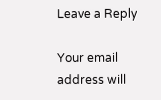Leave a Reply

Your email address will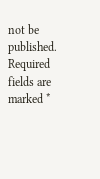not be published. Required fields are marked *